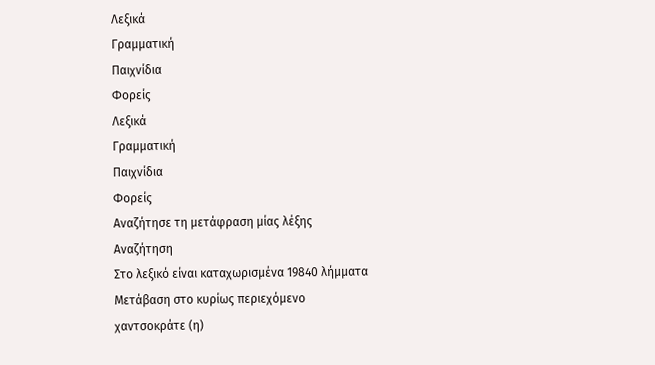Λεξικά
Γραμματική
Παιχνίδια
Φορείς
Λεξικά
Γραμματική
Παιχνίδια
Φορείς
Αναζήτησε τη μετάφραση μίας λέξης
Αναζήτηση
Στο λεξικό είναι καταχωρισμένα 19840 λήμματα
Μετάβαση στο κυρίως περιεχόμενο
χαντσοκράτε (η)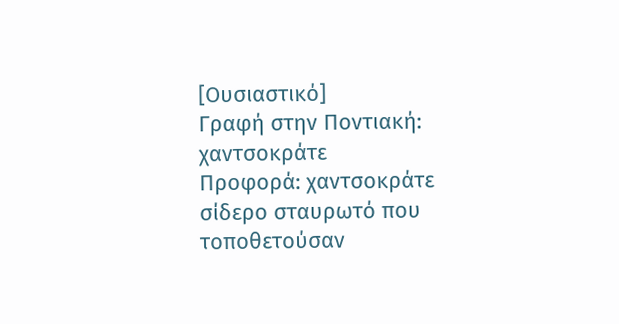[Ουσιαστικό]
Γραφή στην Ποντιακή: χαντσοκράτε
Προφορά: χαντσοκράτε
σίδερο σταυρωτό που τοποθετούσαν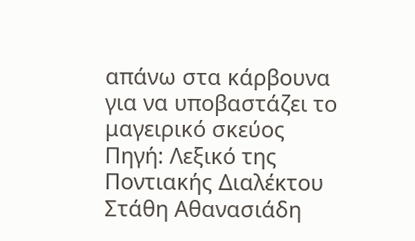απάνω στα κάρβουνα για να υποβαστάζει το μαγειρικό σκεύος
Πηγή: Λεξικό της Ποντιακής Διαλέκτου Στάθη Αθανασιάδη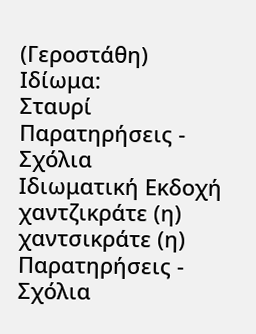(Γεροστάθη)
Ιδίωμα:
Σταυρί
Παρατηρήσεις - Σχόλια
Ιδιωματική Εκδοχή
χαντζικράτε (η)
χαντσικράτε (η)
Παρατηρήσεις - Σχόλια